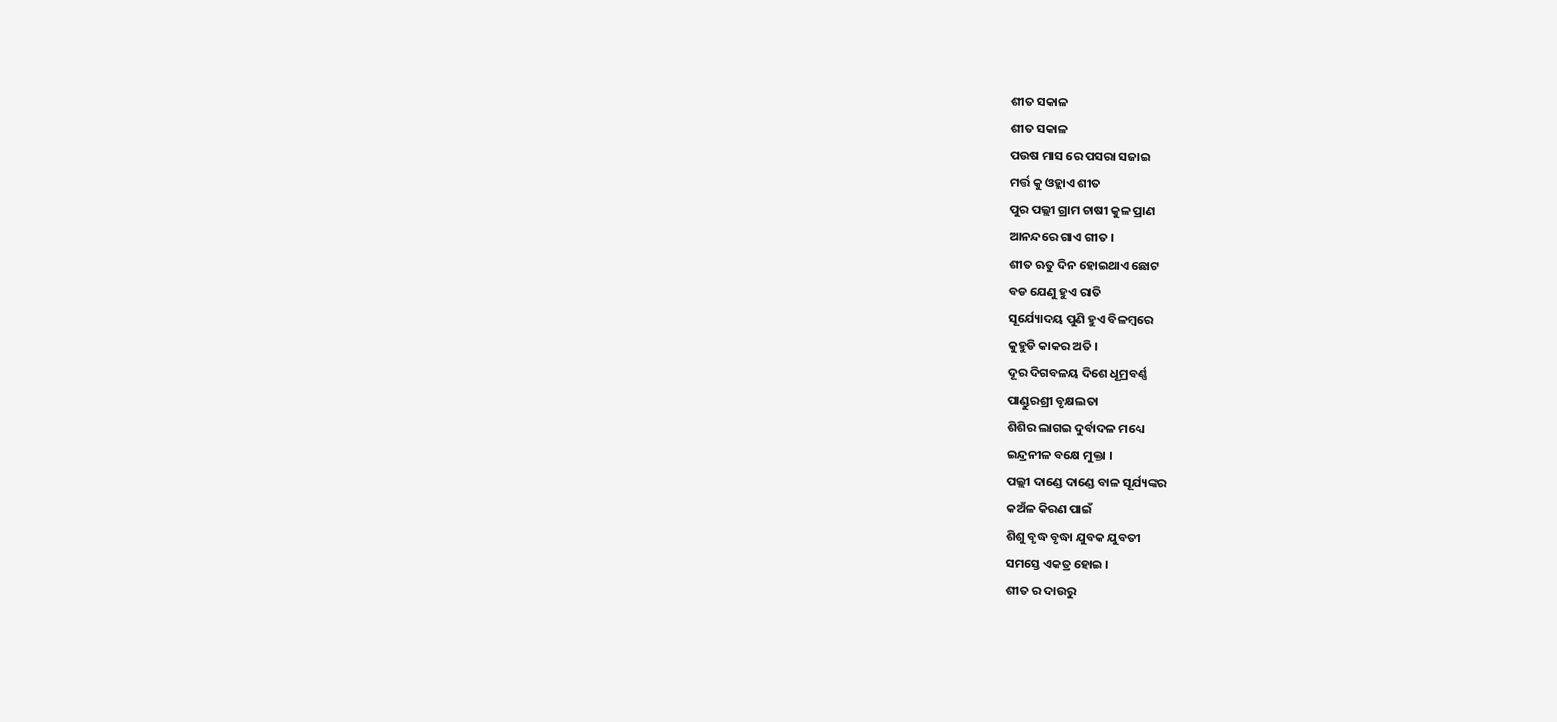ଶୀତ ସକାଳ
ଶୀତ ସକାଳ
ପଉଷ ମାସ ରେ ପସରା ସଜାଇ
ମର୍ତ୍ତ କୁ ଓହ୍ଲାଏ ଶୀତ
ପୁର ପଲ୍ଲୀ ଗ୍ରାମ ଚାଷୀ କୁଳ ପ୍ରାଣ
ଆନନ୍ଦରେ ଗାଏ ଗୀତ ।
ଶୀତ ଋତୁ ଦିନ ହୋଇଥାଏ ଛୋଟ
ବଡ ଯେଣୁ ହୁଏ ରାତି
ସୂର୍ଯ୍ୟୋଦୟ ପୁଣି ହୁଏ ବିଳମ୍ବରେ
କୁହୁଡି କାକର ଅତି ।
ଦୂର ଦିଗବଳୟ ଦିଶେ ଧୂମ୍ରବର୍ଣ୍ଣ
ପାଣ୍ଡୁରଶ୍ରୀ ବୃକ୍ଷଲତା
ଶିଶିର ଲାଗଇ ଦୁର୍ବାଦଳ ମଧ୍ୟେ
ଇନ୍ଦ୍ରନୀଳ ବକ୍ଷେ ମୁକ୍ତା ।
ପଲ୍ଲୀ ଦାଣ୍ଡେ ଦାଣ୍ଡେ ବାଳ ସୂର୍ଯ୍ୟଙ୍କର
କଅଁଳ କିରଣ ପାଇଁ
ଶିଶୁ ବୃଦ୍ଧ ବୃଦ୍ଧା ଯୁବକ ଯୁବତୀ
ସମସ୍ତେ ଏକତ୍ର ହୋଇ ।
ଶୀତ ର ଦାଉରୁ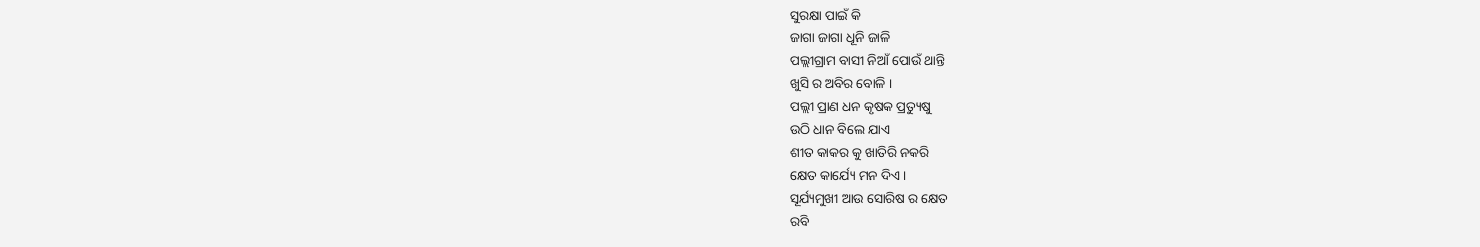ସୁରକ୍ଷା ପାଇଁ କି
ଜାଗା ଜାଗା ଧୂନି ଜାଳି
ପଲ୍ଲୀଗ୍ରାମ ବାସୀ ନିଆଁ ପୋଉଁ ଥାନ୍ତି
ଖୁସି ର ଅବିର ବୋଳି ।
ପଲ୍ଲୀ ପ୍ରାଣ ଧନ କୃଷକ ପ୍ରତ୍ୟୁଷୁ
ଉଠି ଧାନ ବିଲେ ଯାଏ
ଶୀତ କାକର କୁ ଖାତିରି ନକରି
କ୍ଷେତ କାର୍ଯ୍ୟେ ମନ ଦିଏ ।
ସୂର୍ଯ୍ୟମୁଖୀ ଆଉ ସୋରିଷ ର କ୍ଷେତ
ରବି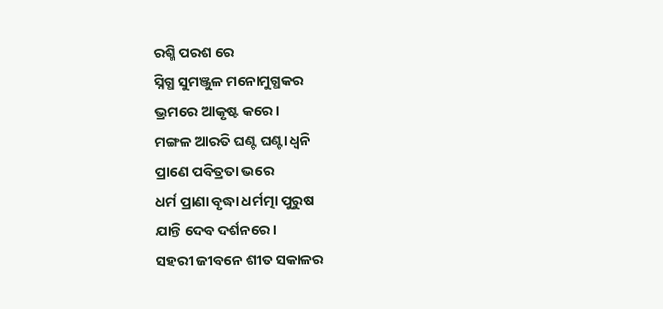ରଶ୍ମି ପରଶ ରେ
ସ୍ନିଗ୍ଧ ସୁମଞ୍ଜୁଳ ମନୋମୁଗ୍ଧକର
ଭ୍ରମରେ ଆକୃଷ୍ଟ କରେ।
ମଙ୍ଗଳ ଆରତି ଘଣ୍ଟ ଘଣ୍ଟା ଧ୍ୱନି
ପ୍ରାଣେ ପବିତ୍ରତା ଭରେ
ଧର୍ମ ପ୍ରାଣା ବୃଦ୍ଧା ଧର୍ମତ୍ମା ପୁରୁଷ
ଯାନ୍ତି ଦେବ ଦର୍ଶନରେ ।
ସହରୀ ଜୀବନେ ଶୀତ ସକାଳର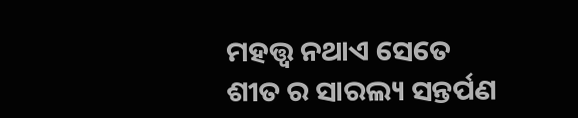ମହତ୍ତ୍ୱ ନଥାଏ ସେତେ
ଶୀତ ର ସାରଲ୍ୟ ସନ୍ତର୍ପଣ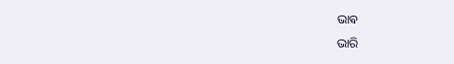ଭାଵ
ଭାରି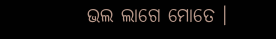ଭଲ ଲାଗେ ମୋତେ ।